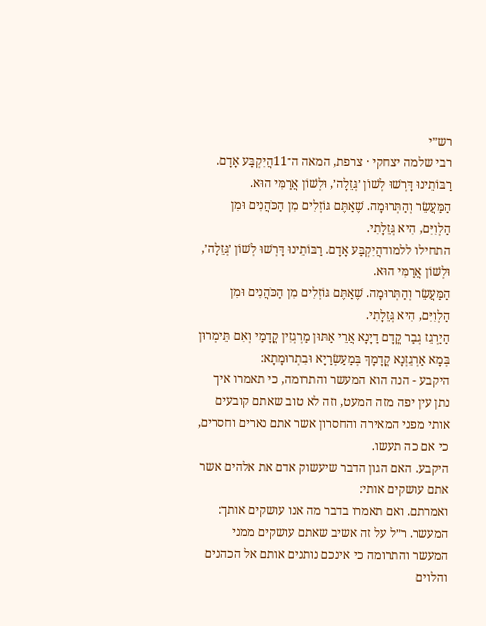רש״י
רבי שלמה יצחקי · צרפת, המאה ה־11הֲיִקְבַּע אָדָם. רַבּוֹתֵינוּ דָּרְשׁוּ לְשׁוֹן ׳גְּזֵלָה׳, וּלְשׁוֹן אֲרַמִּי הוּא.
הַמַּעֲשֵׂר וְהַתְּרוּמָה. שֶׁאַתֶּם גּוֹזְלִים מִן הַכֹּהֲנִים וּמִן הַלְוִיִּם, הִיא גְּזֵלָתִי.
התחילו ללמודהֲיִקְבַּע אָדָם. רַבּוֹתֵינוּ דָּרְשׁוּ לְשׁוֹן ׳גְּזֵלָה׳, וּלְשׁוֹן אֲרַמִּי הוּא.
הַמַּעֲשֵׂר וְהַתְּרוּמָה. שֶׁאַתֶּם גּוֹזְלִים מִן הַכֹּהֲנִים וּמִן הַלְוִיִּם, הִיא גְּזֵלָתִי.
הַיַרְגֵז גְבַר קֳדָם דַיָנָא אֲרֵי אַתּוּן מַרְגְזִין קֳדָמַי וְאִם תֵּימְרוּן בְּמָא אַרְגֵזְנָא קֳדָמָךְ בְּמַעַשְׂרַיָא וּבִתְרוּמָתָא:
היקבע - הנה הוא המעשר והתרומה, כי תאמרו איך נתן עין יפה מזה המעט, וזה לא טוב שאתם קובעים אותי מפני המאירה והחסרון אשר אתם נארים וחסרים, כי אם כה תעשו.
היקבע. האם הגון הדבר שיעשוק אדם את אלהים אשר אתם עושקים אותי:
ואמרתם. ואם תאמרו בדבר מה אנו עושקים אותך:
המעשר. ר״ל על זה אשיב שאתם עושקים ממני המעשר והתרומה כי אינכם נותנים אותם אל הכהנים והלוים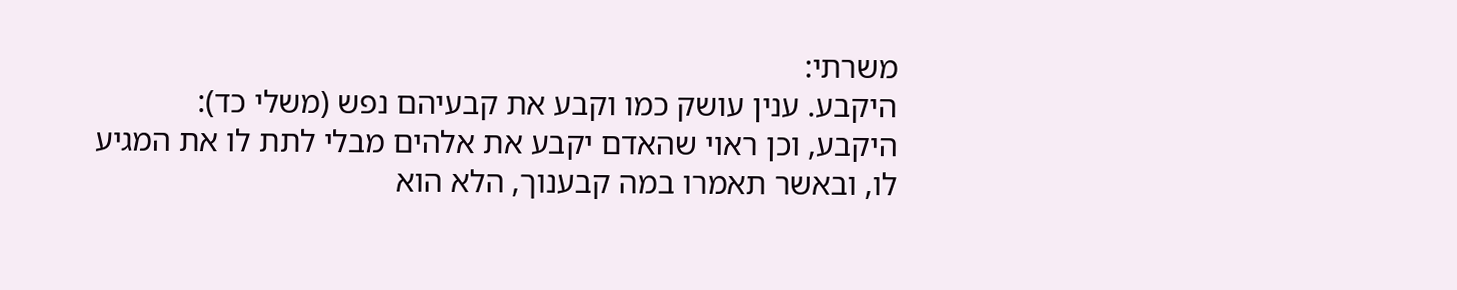משרתי:
היקבע. ענין עושק כמו וקבע את קבעיהם נפש (משלי כד):
היקבע, וכן ראוי שהאדם יקבע את אלהים מבלי לתת לו את המגיע לו, ובאשר תאמרו במה קבענוך, הלא הוא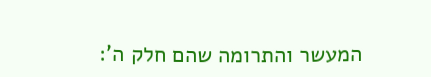המעשר והתרומה שהם חלק ה':